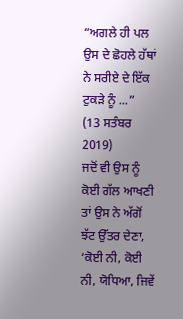“ਅਗਲੇ ਹੀ ਪਲ ਉਸ ਦੇ ਛੋਹਲੇ ਹੱਥਾਂ ਨੇ ਸਰੀਏ ਦੇ ਇੱਕ ਟੁਕੜੇ ਨੂੰ ...”
(13 ਸਤੰਬਰ 2019)
ਜਦੋਂ ਵੀ ਉਸ ਨੂੰ ਕੋਈ ਗੱਲ ਆਖਣੀ ਤਾਂ ਉਸ ਨੇ ਅੱਗੋਂ ਝੱਟ ਉੱਤਰ ਦੇਣਾ, ‘ਕੋਈ ਨੀ, ਕੋਈ ਨੀ, ਯੋਧਿਆ, ਜਿਵੇਂ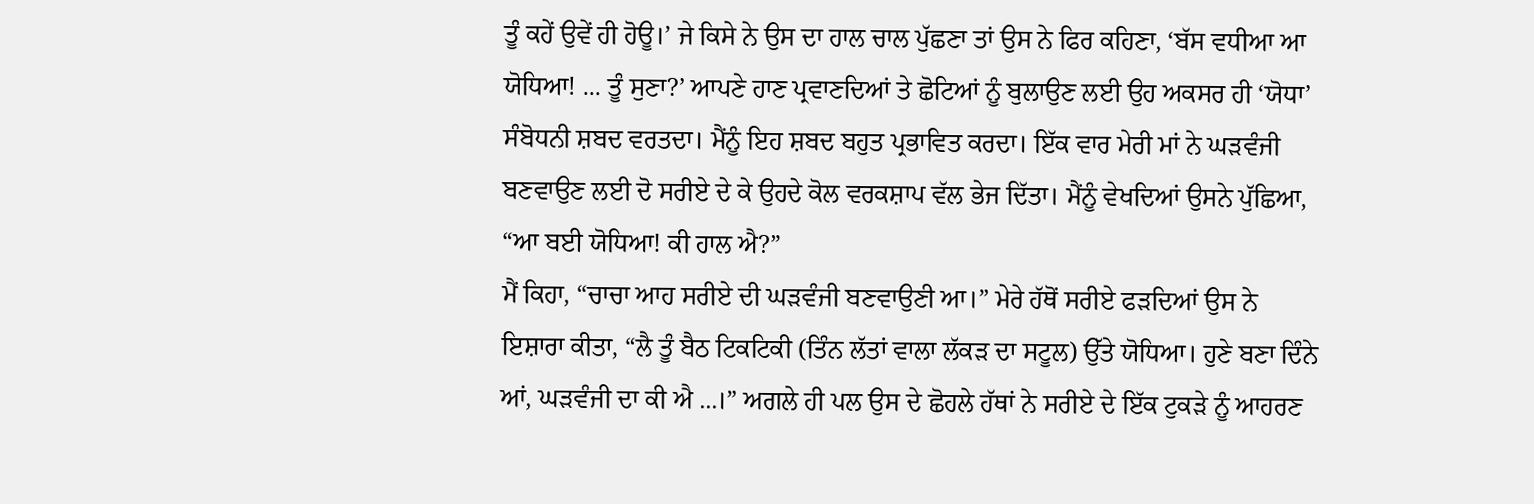ਤੂੰ ਕਹੇਂ ਉਵੇਂ ਹੀ ਹੋਊ।’ ਜੇ ਕਿਸੇ ਨੇ ਉਸ ਦਾ ਹਾਲ ਚਾਲ ਪੁੱਛਣਾ ਤਾਂ ਉਸ ਨੇ ਫਿਰ ਕਹਿਣਾ, ‘ਬੱਸ ਵਧੀਆ ਆ ਯੋਧਿਆ! ... ਤੂੰ ਸੁਣਾ?’ ਆਪਣੇ ਹਾਣ ਪ੍ਰਵਾਣਦਿਆਂ ਤੇ ਛੋਟਿਆਂ ਨੂੰ ਬੁਲਾਉਣ ਲਈ ਉਹ ਅਕਸਰ ਹੀ ‘ਯੋਧਾ’ ਸੰਬੋਧਨੀ ਸ਼ਬਦ ਵਰਤਦਾ। ਮੈਂਨੂੰ ਇਹ ਸ਼ਬਦ ਬਹੁਤ ਪ੍ਰਭਾਵਿਤ ਕਰਦਾ। ਇੱਕ ਵਾਰ ਮੇਰੀ ਮਾਂ ਨੇ ਘੜਵੰਜੀ ਬਣਵਾਉਣ ਲਈ ਦੋ ਸਰੀਏ ਦੇ ਕੇ ਉਹਦੇ ਕੋਲ ਵਰਕਸ਼ਾਪ ਵੱਲ ਭੇਜ ਦਿੱਤਾ। ਮੈਂਨੂੰ ਵੇਖਦਿਆਂ ਉਸਨੇ ਪੁੱਛਿਆ, “ਆ ਬਈ ਯੋਧਿਆ! ਕੀ ਹਾਲ ਐ?”
ਮੈਂ ਕਿਹਾ, “ਚਾਚਾ ਆਹ ਸਰੀਏ ਦੀ ਘੜਵੰਜੀ ਬਣਵਾਉਣੀ ਆ।” ਮੇਰੇ ਹੱਥੋਂ ਸਰੀਏ ਫੜਦਿਆਂ ਉਸ ਨੇ ਇਸ਼ਾਰਾ ਕੀਤਾ, “ਲੈ ਤੂੰ ਬੈਠ ਟਿਕਟਿਕੀ (ਤਿੰਨ ਲੱਤਾਂ ਵਾਲਾ ਲੱਕੜ ਦਾ ਸਟੂਲ) ਉੱਤੇ ਯੋਧਿਆ। ਹੁਣੇ ਬਣਾ ਦਿੰਨੇ ਆਂ, ਘੜਵੰਜੀ ਦਾ ਕੀ ਐ ...।” ਅਗਲੇ ਹੀ ਪਲ ਉਸ ਦੇ ਛੋਹਲੇ ਹੱਥਾਂ ਨੇ ਸਰੀਏ ਦੇ ਇੱਕ ਟੁਕੜੇ ਨੂੰ ਆਹਰਣ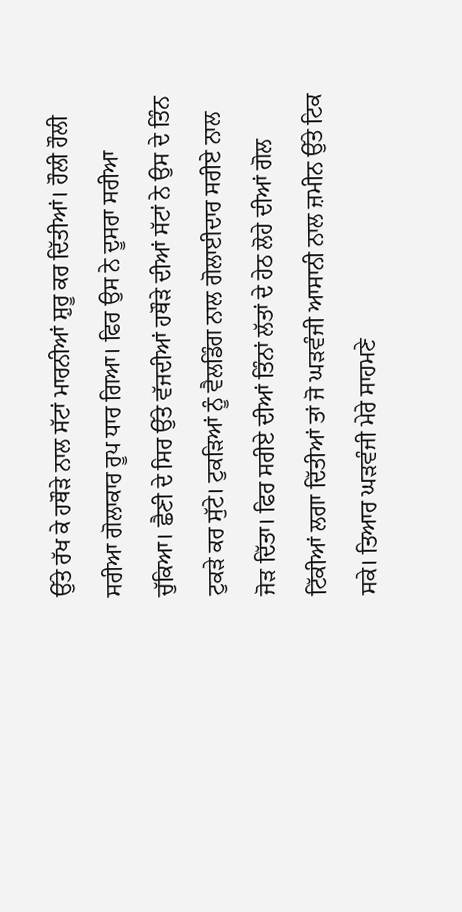ਉੱਤੇ ਰੱਖ ਕੇ ਹਥੌੜੇ ਨਾਲ ਸੱਟਾਂ ਮਾਰਨੀਆਂ ਸ਼ੁਰੂ ਕਰ ਦਿੱਤੀਆਂ। ਹੌਲੀ ਹੌਲੀ ਸਰੀਆ ਗੋਲਾਕਾਰ ਰੂਪ ਧਾਰ ਗਿਆ। ਫਿਰ ਉਸ ਨੇ ਦੂਸਰਾ ਸਰੀਆ ਚੁੱਕਿਆ। ਛੈਣੀ ਦੇ ਸਿਰ ਉੱਤੇ ਵੱਜਦੀਆਂ ਹਥੌੜੇ ਦੀਆਂ ਸੱਟਾਂ ਨੇ ਉਸ ਦੇ ਤਿੰਨ ਟੁਕੜੇ ਕਰ ਸੁੱਟੇ। ਟੁਕੜਿਆਂ ਨੂੰ ਵੈਲਡਿੰਗ ਨਾਲ ਗੋਲਾਈਦਾਰ ਸਰੀਏ ਨਾਲ ਜੋੜ ਦਿੱਤਾ। ਫਿਰ ਸਰੀਏ ਦੀਆਂ ਤਿੰਨਾਂ ਲੱਤਾਂ ਦੇ ਹੇਠ ਲੋਹੇ ਦੀਆਂ ਗੋਲ ਟਿੱਕੀਆਂ ਲਗਾ ਦਿੱਤੀਆਂ ਤਾਂ ਜੋ ਘੜਵੰਜੀ ਆਸਾਨੀ ਨਾਲ ਜ਼ਮੀਨ ਉੱਤੇ ਟਿਕ ਸਕੇ। ਤਿਆਰ ਘੜਵੰਜੀ ਮੇਰੇ ਸਾਹਮਣੇ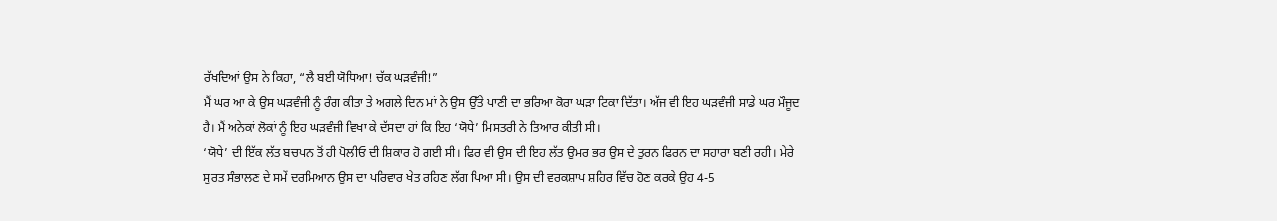ਰੱਖਦਿਆਂ ਉਸ ਨੇ ਕਿਹਾ, “ਲੈ ਬਈ ਯੋਧਿਆ! ਚੱਕ ਘੜਵੰਜੀ!”
ਮੈਂ ਘਰ ਆ ਕੇ ਉਸ ਘੜਵੰਜੀ ਨੂੰ ਰੰਗ ਕੀਤਾ ਤੇ ਅਗਲੇ ਦਿਨ ਮਾਂ ਨੇ ਉਸ ਉੱਤੇ ਪਾਣੀ ਦਾ ਭਰਿਆ ਕੋਰਾ ਘੜਾ ਟਿਕਾ ਦਿੱਤਾ। ਅੱਜ ਵੀ ਇਹ ਘੜਵੰਜੀ ਸਾਡੇ ਘਰ ਮੌਜੂਦ ਹੈ। ਮੈਂ ਅਨੇਕਾਂ ਲੋਕਾਂ ਨੂੰ ਇਹ ਘੜਵੰਜੀ ਵਿਖਾ ਕੇ ਦੱਸਦਾ ਹਾਂ ਕਿ ਇਹ ‘ਯੋਧੇ’ ਮਿਸਤਰੀ ਨੇ ਤਿਆਰ ਕੀਤੀ ਸੀ।
‘ਯੋਧੇ’ ਦੀ ਇੱਕ ਲੱਤ ਬਚਪਨ ਤੋਂ ਹੀ ਪੋਲੀਓ ਦੀ ਸ਼ਿਕਾਰ ਹੋ ਗਈ ਸੀ। ਫਿਰ ਵੀ ਉਸ ਦੀ ਇਹ ਲੱਤ ਉਮਰ ਭਰ ਉਸ ਦੇ ਤੁਰਨ ਫਿਰਨ ਦਾ ਸਹਾਰਾ ਬਣੀ ਰਹੀ। ਮੇਰੇ ਸੁਰਤ ਸੰਭਾਲਣ ਦੇ ਸਮੇਂ ਦਰਮਿਆਨ ਉਸ ਦਾ ਪਰਿਵਾਰ ਖੇਤ ਰਹਿਣ ਲੱਗ ਪਿਆ ਸੀ। ਉਸ ਦੀ ਵਰਕਸ਼ਾਪ ਸ਼ਹਿਰ ਵਿੱਚ ਹੋਣ ਕਰਕੇ ਉਹ 4-5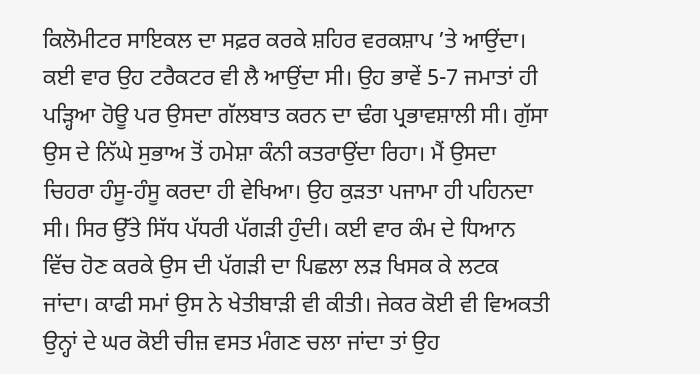ਕਿਲੋਮੀਟਰ ਸਾਇਕਲ ਦਾ ਸਫ਼ਰ ਕਰਕੇ ਸ਼ਹਿਰ ਵਰਕਸ਼ਾਪ ’ਤੇ ਆਉਂਦਾ। ਕਈ ਵਾਰ ਉਹ ਟਰੈਕਟਰ ਵੀ ਲੈ ਆਉਂਦਾ ਸੀ। ਉਹ ਭਾਵੇਂ 5-7 ਜਮਾਤਾਂ ਹੀ ਪੜ੍ਹਿਆ ਹੋਊ ਪਰ ਉਸਦਾ ਗੱਲਬਾਤ ਕਰਨ ਦਾ ਢੰਗ ਪ੍ਰਭਾਵਸ਼ਾਲੀ ਸੀ। ਗੁੱਸਾ ਉਸ ਦੇ ਨਿੱਘੇ ਸੁਭਾਅ ਤੋਂ ਹਮੇਸ਼ਾ ਕੰਨੀ ਕਤਰਾਉਂਦਾ ਰਿਹਾ। ਮੈਂ ਉਸਦਾ ਚਿਹਰਾ ਹੰਸੂ-ਹੰਸੂ ਕਰਦਾ ਹੀ ਵੇਖਿਆ। ਉਹ ਕੁੜਤਾ ਪਜਾਮਾ ਹੀ ਪਹਿਨਦਾ ਸੀ। ਸਿਰ ਉੱਤੇ ਸਿੱਧ ਪੱਧਰੀ ਪੱਗੜੀ ਹੁੰਦੀ। ਕਈ ਵਾਰ ਕੰਮ ਦੇ ਧਿਆਨ ਵਿੱਚ ਹੋਣ ਕਰਕੇ ਉਸ ਦੀ ਪੱਗੜੀ ਦਾ ਪਿਛਲਾ ਲੜ ਖਿਸਕ ਕੇ ਲਟਕ ਜਾਂਦਾ। ਕਾਫੀ ਸਮਾਂ ਉਸ ਨੇ ਖੇਤੀਬਾੜੀ ਵੀ ਕੀਤੀ। ਜੇਕਰ ਕੋਈ ਵੀ ਵਿਅਕਤੀ ਉਨ੍ਹਾਂ ਦੇ ਘਰ ਕੋਈ ਚੀਜ਼ ਵਸਤ ਮੰਗਣ ਚਲਾ ਜਾਂਦਾ ਤਾਂ ਉਹ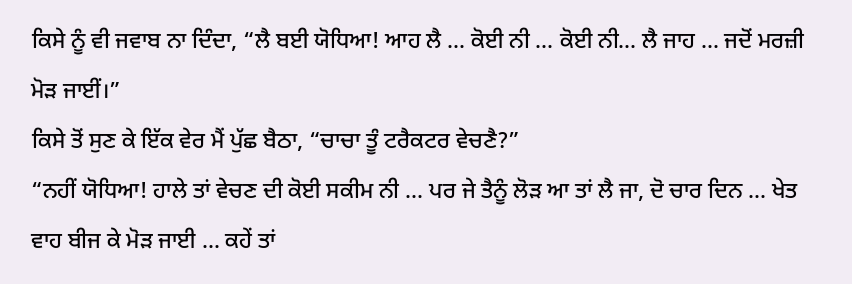ਕਿਸੇ ਨੂੰ ਵੀ ਜਵਾਬ ਨਾ ਦਿੰਦਾ, “ਲੈ ਬਈ ਯੋਧਿਆ! ਆਹ ਲੈ ... ਕੋਈ ਨੀ ... ਕੋਈ ਨੀ... ਲੈ ਜਾਹ ... ਜਦੋਂ ਮਰਜ਼ੀ ਮੋੜ ਜਾਈਂ।”
ਕਿਸੇ ਤੋਂ ਸੁਣ ਕੇ ਇੱਕ ਵੇਰ ਮੈਂ ਪੁੱਛ ਬੈਠਾ, “ਚਾਚਾ ਤੂੰ ਟਰੈਕਟਰ ਵੇਚਣੈ?”
“ਨਹੀਂ ਯੋਧਿਆ! ਹਾਲੇ ਤਾਂ ਵੇਚਣ ਦੀ ਕੋਈ ਸਕੀਮ ਨੀ ... ਪਰ ਜੇ ਤੈਨੂੰ ਲੋੜ ਆ ਤਾਂ ਲੈ ਜਾ, ਦੋ ਚਾਰ ਦਿਨ ... ਖੇਤ ਵਾਹ ਬੀਜ ਕੇ ਮੋੜ ਜਾਈ ... ਕਹੇਂ ਤਾਂ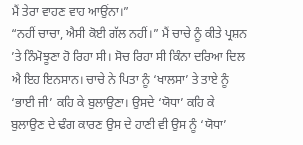ਮੈਂ ਤੇਰਾ ਵਾਹਣ ਵਾਹ ਆਉਂਨਾ।”
“ਨਹੀਂ ਚਾਚਾ, ਐਸੀ ਕੋਈ ਗੱਲ ਨਹੀਂ।” ਮੈਂ ਚਾਚੇ ਨੂੰ ਕੀਤੇ ਪ੍ਰਸ਼ਨ ’ਤੇ ਨਿੰਮੋਝੂਣਾ ਹੋ ਰਿਹਾ ਸੀ। ਸੋਚ ਰਿਹਾ ਸੀ ਕਿੰਨਾ ਦਰਿਆ ਦਿਲ ਐ ਇਹ ਇਨਸਾਨ। ਚਾਚੇ ਨੇ ਪਿਤਾ ਨੂੰ ‘ਖਾਲਸਾ’ ਤੇ ਤਾਏ ਨੂੰ ‘ਭਾਈ ਜੀ’ ਕਹਿ ਕੇ ਬੁਲਾਉਣਾ। ਉਸਦੇ ‘ਯੋਧਾ’ ਕਹਿ ਕੇ ਬੁਲਾਉਣ ਦੇ ਢੰਗ ਕਾਰਣ ਉਸ ਦੇ ਹਾਣੀ ਵੀ ਉਸ ਨੂੰ ‘ਯੋਧਾ’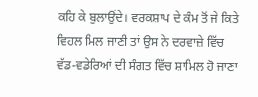ਕਹਿ ਕੇ ਬੁਲਾਉਂਦੇ। ਵਰਕਸ਼ਾਪ ਦੇ ਕੰਮ ਤੋਂ ਜੇ ਕਿਤੇ ਵਿਹਲ ਮਿਲ ਜਾਣੀ ਤਾਂ ਉਸ ਨੇ ਦਰਵਾਜ਼ੇ ਵਿੱਚ ਵੱਡ-ਵਡੇਰਿਆਂ ਦੀ ਸੰਗਤ ਵਿੱਚ ਸ਼ਾਮਿਲ ਹੋ ਜਾਣਾ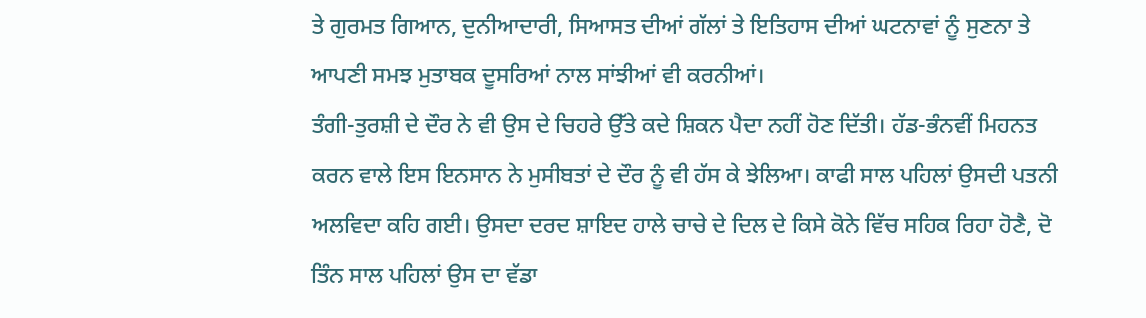ਤੇ ਗੁਰਮਤ ਗਿਆਨ, ਦੁਨੀਆਦਾਰੀ, ਸਿਆਸਤ ਦੀਆਂ ਗੱਲਾਂ ਤੇ ਇਤਿਹਾਸ ਦੀਆਂ ਘਟਨਾਵਾਂ ਨੂੰ ਸੁਣਨਾ ਤੇ ਆਪਣੀ ਸਮਝ ਮੁਤਾਬਕ ਦੂਸਰਿਆਂ ਨਾਲ ਸਾਂਝੀਆਂ ਵੀ ਕਰਨੀਆਂ।
ਤੰਗੀ-ਤੁਰਸ਼ੀ ਦੇ ਦੌਰ ਨੇ ਵੀ ਉਸ ਦੇ ਚਿਹਰੇ ਉੱਤੇ ਕਦੇ ਸ਼ਿਕਨ ਪੈਦਾ ਨਹੀਂ ਹੋਣ ਦਿੱਤੀ। ਹੱਡ-ਭੰਨਵੀਂ ਮਿਹਨਤ ਕਰਨ ਵਾਲੇ ਇਸ ਇਨਸਾਨ ਨੇ ਮੁਸੀਬਤਾਂ ਦੇ ਦੌਰ ਨੂੰ ਵੀ ਹੱਸ ਕੇ ਝੇਲਿਆ। ਕਾਫੀ ਸਾਲ ਪਹਿਲਾਂ ਉਸਦੀ ਪਤਨੀ ਅਲਵਿਦਾ ਕਹਿ ਗਈ। ਉਸਦਾ ਦਰਦ ਸ਼ਾਇਦ ਹਾਲੇ ਚਾਚੇ ਦੇ ਦਿਲ ਦੇ ਕਿਸੇ ਕੋਨੇ ਵਿੱਚ ਸਹਿਕ ਰਿਹਾ ਹੋਣੈ, ਦੋ ਤਿੰਨ ਸਾਲ ਪਹਿਲਾਂ ਉਸ ਦਾ ਵੱਡਾ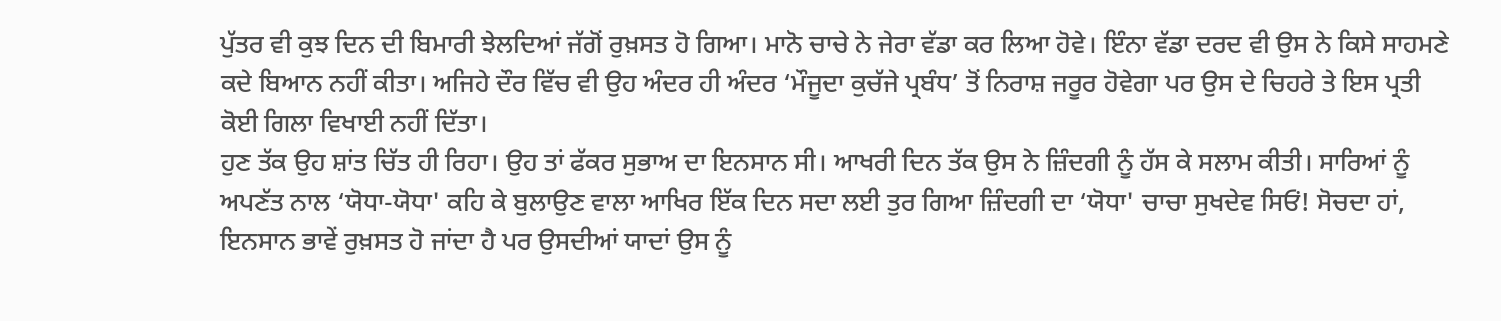ਪੁੱਤਰ ਵੀ ਕੁਝ ਦਿਨ ਦੀ ਬਿਮਾਰੀ ਝੇਲਦਿਆਂ ਜੱਗੋਂ ਰੁਖ਼ਸਤ ਹੋ ਗਿਆ। ਮਾਨੋ ਚਾਚੇ ਨੇ ਜੇਰਾ ਵੱਡਾ ਕਰ ਲਿਆ ਹੋਵੇ। ਇੰਨਾ ਵੱਡਾ ਦਰਦ ਵੀ ਉਸ ਨੇ ਕਿਸੇ ਸਾਹਮਣੇ ਕਦੇ ਬਿਆਨ ਨਹੀਂ ਕੀਤਾ। ਅਜਿਹੇ ਦੌਰ ਵਿੱਚ ਵੀ ਉਹ ਅੰਦਰ ਹੀ ਅੰਦਰ ‘ਮੌਜੂਦਾ ਕੁਚੱਜੇ ਪ੍ਰਬੰਧ’ ਤੋਂ ਨਿਰਾਸ਼ ਜਰੂਰ ਹੋਵੇਗਾ ਪਰ ਉਸ ਦੇ ਚਿਹਰੇ ਤੇ ਇਸ ਪ੍ਰਤੀ ਕੋਈ ਗਿਲਾ ਵਿਖਾਈ ਨਹੀਂ ਦਿੱਤਾ।
ਹੁਣ ਤੱਕ ਉਹ ਸ਼ਾਂਤ ਚਿੱਤ ਹੀ ਰਿਹਾ। ਉਹ ਤਾਂ ਫੱਕਰ ਸੁਭਾਅ ਦਾ ਇਨਸਾਨ ਸੀ। ਆਖਰੀ ਦਿਨ ਤੱਕ ਉਸ ਨੇ ਜ਼ਿੰਦਗੀ ਨੂੰ ਹੱਸ ਕੇ ਸਲਾਮ ਕੀਤੀ। ਸਾਰਿਆਂ ਨੂੰ ਅਪਣੱਤ ਨਾਲ ‘ਯੋਧਾ-ਯੋਧਾ' ਕਹਿ ਕੇ ਬੁਲਾਉਣ ਵਾਲਾ ਆਖਿਰ ਇੱਕ ਦਿਨ ਸਦਾ ਲਈ ਤੁਰ ਗਿਆ ਜ਼ਿੰਦਗੀ ਦਾ ‘ਯੋਧਾ' ਚਾਚਾ ਸੁਖਦੇਵ ਸਿਓਂ! ਸੋਚਦਾ ਹਾਂ, ਇਨਸਾਨ ਭਾਵੇਂ ਰੁਖ਼ਸਤ ਹੋ ਜਾਂਦਾ ਹੈ ਪਰ ਉਸਦੀਆਂ ਯਾਦਾਂ ਉਸ ਨੂੰ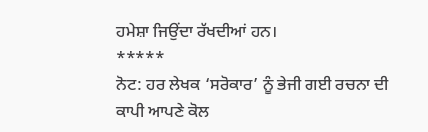ਹਮੇਸ਼ਾ ਜਿਉਂਦਾ ਰੱਖਦੀਆਂ ਹਨ।
*****
ਨੋਟ: ਹਰ ਲੇਖਕ ‘ਸਰੋਕਾਰ’ ਨੂੰ ਭੇਜੀ ਗਈ ਰਚਨਾ ਦੀ ਕਾਪੀ ਆਪਣੇ ਕੋਲ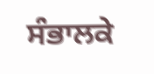ਸੰਭਾਲਕੇ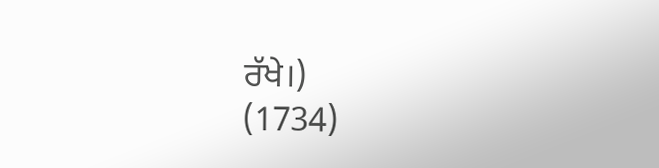ਰੱਖੇ।)
(1734)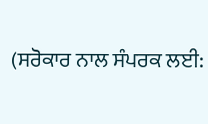(ਸਰੋਕਾਰ ਨਾਲ ਸੰਪਰਕ ਲਈ: